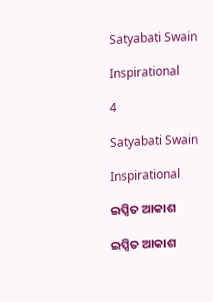Satyabati Swain

Inspirational

4

Satyabati Swain

Inspirational

ଇପ୍ସିତ ଆକାଶ

ଇପ୍ସିତ ଆକାଶ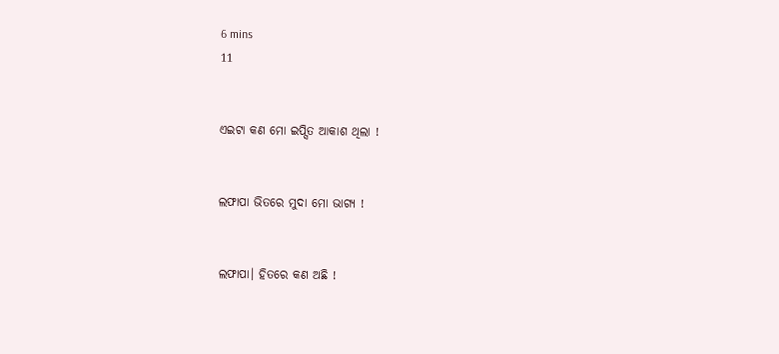6 mins
11


ଏଇଟା କଣ ମୋ ଇପ୍ସିତ ଆକାଶ ଥିଲା !


ଲଫାପା ଭିତରେ ମୁଦା ମୋ ଭାଗ୍ୟ !


ଲଫାପା। ହିତରେ କଣ ଅଛି !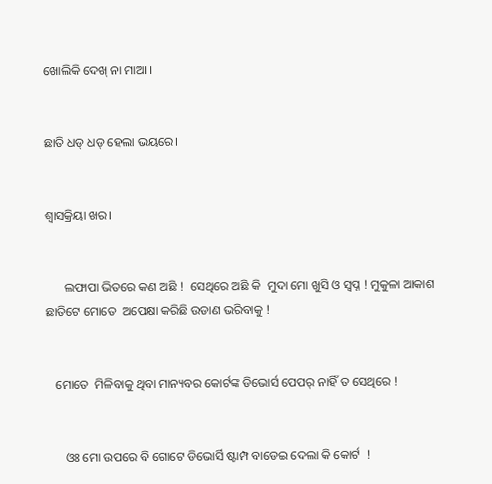ଖୋଲିକି ଦେଖ୍ ନା ମାଆ ।


ଛାତି ଧଡ୍ ଧଡ୍ ହେଲା ଭୟରେ।


ଶ୍ଵାସକ୍ରିୟା ଖର।


      ଲଫାପା ଭିତରେ କଣ ଅଛି !  ସେଥିରେ ଅଛି କି  ମୁଦା ମୋ ଖୁସି ଓ ସ୍ୱପ୍ନ ! ମୁକୁଳା ଆକାଶ ଛାତିଟେ ମୋତେ  ଅପେକ୍ଷା କରିଛି ଉଡାଣ ଭରିବାକୁ !


   ମୋତେ  ମିଳିବାକୁ ଥିବା ମାନ୍ୟବର କୋର୍ଟଙ୍କ ଡିଭୋର୍ସ ପେପର୍ ନାହିଁ ତ ସେଥିରେ !


      ଓଃ ମୋ ଉପରେ ବି ଗୋଟେ ଡିଭୋର୍ସି ଷ୍ଟାମ୍ପ ବାଡେଇ ଦେଲା କି କୋର୍ଟ  !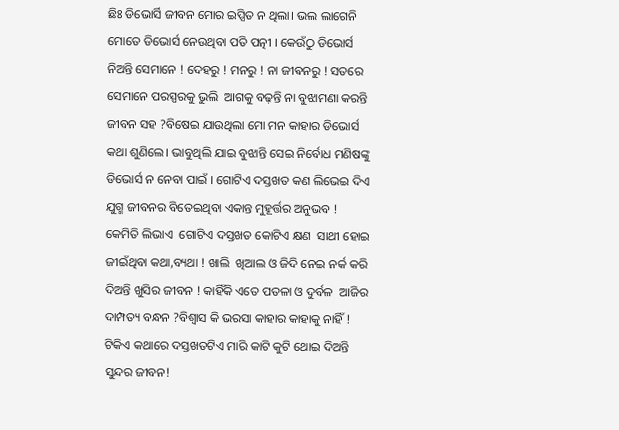ଛିଃ ଡିଭୋର୍ସି ଜୀବନ ମୋର ଇପ୍ସିତ ନ ଥିଲା। ଭଲ ଲାଗେନି ମୋତେ ଡିଭୋର୍ସ ନେଉଥିବା ପତି ପତ୍ନୀ । କେଉଁଠୁ ଡିଭୋର୍ସ  ନିଅନ୍ତି ସେମାନେ ! ଦେହରୁ ! ମନରୁ ! ନା ଜୀଵନରୁ ! ସତରେ ସେମାନେ ପରସ୍ପରକୁ ଭୁଲି  ଆଗକୁ ବଢ଼ନ୍ତି ନା ବୁଝାମଣା କରନ୍ତି ଜୀବନ ସହ ?ବିଷେଇ ଯାଉଥିଲା ମୋ ମନ କାହାର ଡିଭୋର୍ସ କଥା ଶୁଣିଲେ। ଭାବୁଥିଲି ଯାଇ ବୁଝାନ୍ତି ସେଇ ନିର୍ବୋଧ ମଣିଷଙ୍କୁ ଡିଭୋର୍ସ ନ ନେବା ପାଇଁ । ଗୋଟିଏ ଦସ୍ତଖତ କଣ ଲିଭେଇ ଦିଏ ଯୁଗ୍ମ ଜୀବନର ବିତେଇଥିବା ଏକାନ୍ତ ମୁହୂର୍ତ୍ତର ଅନୁଭବ ! କେମିତି ଲିଭାଏ  ଗୋଟିଏ ଦସ୍ତଖତ କୋଟିଏ କ୍ଷଣ  ସାଥୀ ହୋଇ ଜୀଇଁଥିବା କଥା,ବ୍ୟଥା ! ଖାଲି  ଖିଆଲ ଓ ଜିଦି ନେଇ ନର୍କ କରି ଦିଅନ୍ତି ଖୁସିର ଜୀବନ ! କାହିଁକି ଏତେ ପତଳା ଓ ଦୁର୍ବଳ  ଆଜିର ଦାମ୍ପତ୍ୟ ବନ୍ଧନ ?ବିଶ୍ବାସ କି ଭରସା କାହାର କାହାକୁ ନାହିଁ ! ଟିକିଏ କଥାରେ ଦସ୍ତଖତଟିଏ ମାରି କାଟି କୁଟି ଥୋଇ ଦିଅନ୍ତି ସୁନ୍ଦର ଜୀବନ!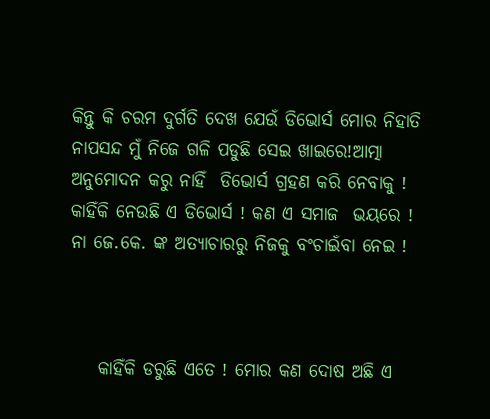କିନ୍ତୁ କି ଚରମ ଦୁର୍ଗତି ଦେଖ ଯେଉଁ ଡିଭୋର୍ସ ମୋର ନିହାତି ନାପସନ୍ଦ ମୁଁ ନିଜେ ଗଳି ପଡୁଛି ସେଇ ଖାଇରେ!ଆତ୍ମା ଅନୁମୋଦନ କରୁ ନାହିଁ  ଡିଭୋର୍ସ ଗ୍ରହଣ କରି ନେବାକୁ ! କାହିଁକି ନେଉଛି ଏ ଡିଭୋର୍ସ ! କଣ ଏ ସମାଜ  ଭୟରେ ! ନା ଜେ.କେ. ଙ୍କ ଅତ୍ୟାଚାରରୁ ନିଜକୁ ବଂଚାଇଁବା ନେଇ !



    କାହିଁକି ଡରୁଛି ଏତେ ! ମୋର କଣ ଦୋଷ ଅଛି ଏ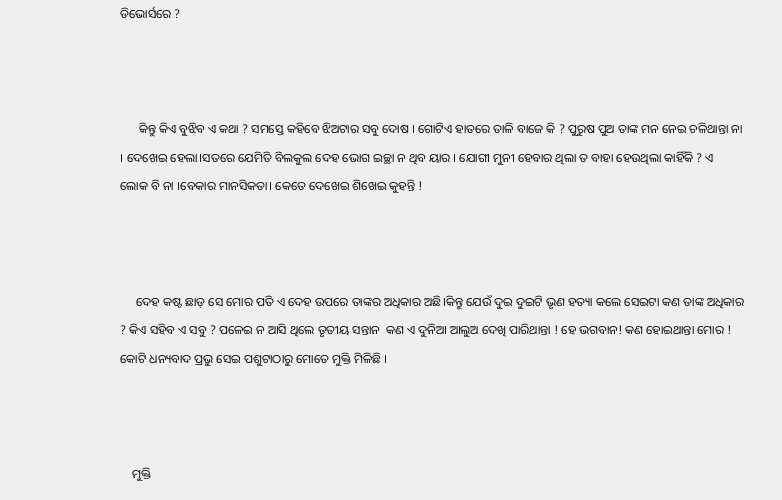ଡିଭୋର୍ସରେ ?



      କିନ୍ତୁ କିଏ ବୁଝିବ ଏ କଥା ? ସମସ୍ତେ କହିବେ ଝିଅଟାର ସବୁ ଦୋଷ । ଗୋଟିଏ ହାତରେ ତାଳି ବାଜେ କି ? ପୁରୁଷ ପୁଅ ତାଙ୍କ ମନ ନେଇ ଚଳିଥାନ୍ତା ନା । ଦେଖେଇ ହେଲା।ସତରେ ଯେମିତି ବିଲକୁଲ ଦେହ ଭୋଗ ଇଚ୍ଛା ନ ଥିବ ୟାର । ଯୋଗୀ ମୁନୀ ହେବାର ଥିଲା ତ ବାହା ହେଉଥିଲା କାହିଁକି ? ଏ ଲୋକ ବି ନା ।ବେକାର ମାନସିକତା। କେତେ ଦେଖେଇ ଶିଖେଇ କୁହନ୍ତି !



     ଦେହ କଷ୍ଟ ଛାଡ଼ ସେ ମୋର ପତି ଏ ଦେହ ଉପରେ ତାଙ୍କର ଅଧିକାର ଅଛି।କିନ୍ତୁ ଯେଉଁ ଦୁଇ ଦୁଇଟି ଭୃଣ ହତ୍ୟା କଲେ ସେଇଟା କଣ ତାଙ୍କ ଅଧିକାର ? କିଏ ସହିବ ଏ ସବୁ ? ପଳେଇ ନ ଆସି ଥିଲେ ତୃତୀୟ ସନ୍ତାନ  କଣ ଏ ଦୁନିଆ ଆଲୁଅ ଦେଖି ପାରିଥାନ୍ତା ! ହେ ଭଗବାନ! କଣ ହୋଇଥାନ୍ତା ମୋର ! କୋଟି ଧନ୍ୟବାଦ ପ୍ରଭୁ ସେଇ ପଶୁଟାଠାରୁ ମୋତେ ମୁକ୍ତି ମିଳିଛି ।



    ମୁକ୍ତି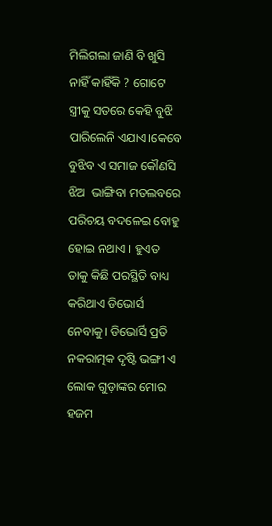ମିଲିଗଲା ଜାଣି ବି ଖୁସି ନାହିଁ କାହିଁକି ? ଗୋଟେ ସ୍ତ୍ରୀକୁ ସତରେ କେହି ବୁଝି ପାରିଲେନି ଏଯାଏ।କେବେ ବୁଝିବ ଏ ସମାଜ କୌଣସି ଝିଅ  ଭାଙ୍ଗିବା ମତଲବରେ ପରିଚୟ ବଦଳେଇ ବୋହୁ ହୋଇ ନଥାଏ । ହୁଏତ ତାକୁ କିଛି ପରସ୍ଥିତି ବାଧ୍ୟ କରିଥାଏ ଡିଭୋର୍ସ ନେବାକୁ। ଡିଭୋର୍ସି ପ୍ରତି ନକରାତ୍ମକ ଦୃଷ୍ଟି ଭଙ୍ଗୀ ଏ ଲୋକ ଗୁଡ଼ାଙ୍କର ମୋର ହଜମ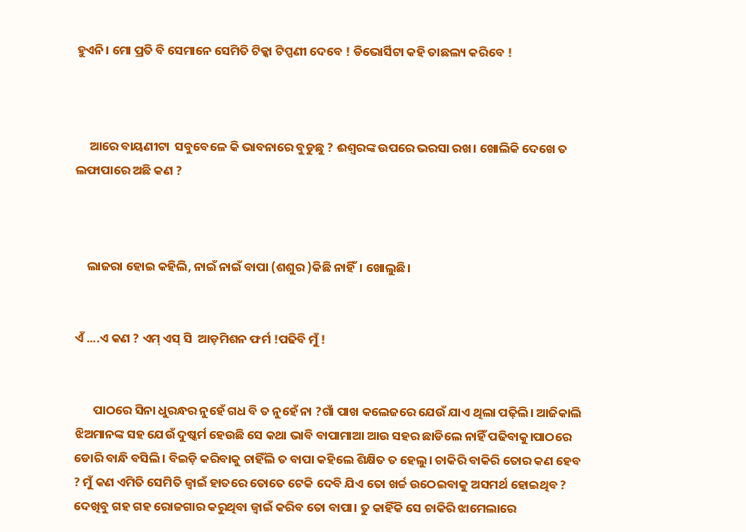ହୁଏନି। ମୋ ପ୍ରତି ବି ସେମାନେ ସେମିତି ଟିକ୍କା ଟିପ୍ପଣୀ ଦେବେ ! ଡିଭୋର୍ସିଟା କହି ତାଛଲ୍ୟ କରିବେ !



     ଆରେ ବାୟଣୀଟା  ସବୁବେଳେ କି ଭାବନାରେ ବୁଡୁଛୁ ? ଈଶ୍ୱରଙ୍କ ଉପରେ ଭରସା ରଖ। ଖୋଲିକି ଦେଖେ ତ ଲଫାପାରେ ଅଛି କଣ ?



    ଲାଜରା ହୋଇ କହିଲି, ନାଇଁ ନାଇଁ ବାପା (ଶଶୁର )କିଛି ନାହିଁ। ଖୋଲୁଛି।


ଏଁ ....ଏ କଣ ? ଏମ୍ ଏସ୍ ସି  ଆଡ଼ମିଶନ ଫର୍ମ !ପଢିବି ମୁଁ !


       ପାଠରେ ସିନା ଧୁରନ୍ଧର ନୁହେଁ ଗଧ ବି ତ ନୁହେଁ ନା ?ଗାଁ ପାଖ କଲେଜରେ ଯେଉଁ ଯାଏ ଥିଲା ପଢ଼ିଲି। ଆଜିକାଲି ଝିଅମାନଙ୍କ ସହ ଯେଉଁ ଦୁଷ୍କର୍ମ ହେଉଛି ସେ କଥା ଭାବି ବାପାମାଆ ଆଉ ସହର ଛାଡିଲେ ନାହିଁ ପଢିବାକୁ।ପାଠରେ ଡୋରି ବାନ୍ଧି ବସିଲି। ବିଇଡ଼ି କରିବାକୁ ଚାହିଁଲି ତ ବାପା କହିଲେ ଶିକ୍ଷିତ ତ ହେଲୁ। ଚାକିରି ବାକିରି ତୋର କଣ ହେବ ? ମୁଁ କଣ ଏମିତି ସେମିତି ଜ୍ବାଇଁ ହାତରେ ତୋତେ ଟେକି ଦେବି ଯିଏ ତୋ ଖର୍ଚ୍ଚ ଉଠେଇବାକୁ ଅସମର୍ଥ ହୋଇଥିବ ? ଦେଖିବୁ ଗହ ଗହ ରୋଜଗାର କରୁଥିବା ଜ୍ବାଇଁ କରିବ ତୋ ବାପା। ତୁ କାହିଁକି ସେ ଚାକିରି ଝାମେଲାରେ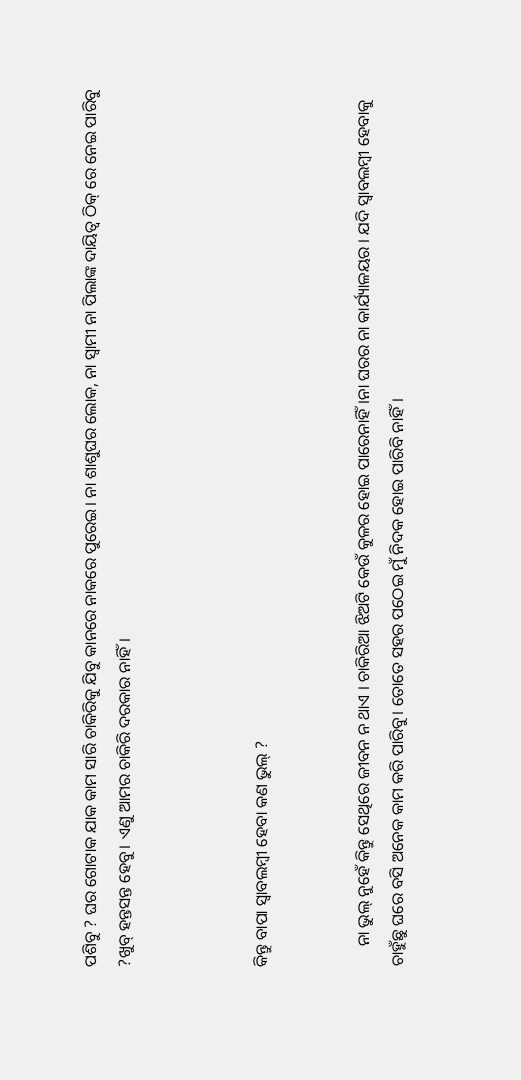ପଶିବୁ ? ଘର ଗୋଟାକ ଯାକ କାମ ସାରି ଚାକିରିକୁ ଯିବୁ କାନରେ ନାକରେ ପୁରେଇ। ନା ଶାଶୁଘର ଲୋକ, ନା ସ୍ୱାମୀ ନା ପିଲାଙ୍କ ଦାୟିତ୍ୱ ଠିକ୍ ରେ ନେଇ ପାରିବୁ ?ଖୁବ୍ ହନ୍ତସନ୍ତ ହେବୁ। ଏଣୁ ଆମର ଚାକିରି ଦରକାର ନାହିଁ।



କିନ୍ତୁ ବାପା ସ୍ୱାବଲମ୍ବୀ ହେବା କଣ ଭୁଲ୍ ?


     ନା ଭୁଲ୍ ନୁହେଁ କିନ୍ତୁ ସେଥିରେ ଜୀବନ ନ ଥାଏ । ଚାକିରିଆ ଝିଅଟି କେଉଁ କୁଳର ହୋଇ ପାରେନାହିଁ।ନା ଘରର ନା କାର୍ଯ୍ୟାଳୟର । ଯଦି ସ୍ୱାବଲମ୍ବୀ ହେବାକୁ ଚାହୁଁଛୁ ଘରେ ବସି ଅନେକ କାମ କରି ପାରିବୁ। ତୋତେ ସହର ପଠେଇ ମୁଁ ନିଦକ ହୋଇ ପାରିବି ନାହିଁ।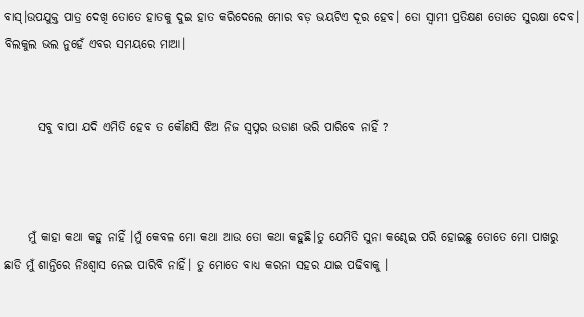ବାସ୍।ଉପଯୁକ୍ତ ପାତ୍ର ଦେଖି ତୋତେ ହାତକୁ ଦୁଇ ହାତ କରିଦେଲେ ମୋର ବଡ଼ ଭୟଟିଏ ଦୂର ହେବ। ତୋ ସ୍ୱାମୀ ପ୍ରତିକ୍ଷଣ ତୋତେ ସୁରକ୍ଷା ଦେବ। ବିଲକୁଲ ଭଲ ନୁହେଁ ଏବର ସମୟରେ ମାଆ।


       ସବୁ ବାପା ଯଦି ଏମିତି ହେବ ତ କୌଣସି ଝିଅ ନିଜ ସ୍ୱପ୍ନର ଉଡାଣ ଭରି ପାରିବେ ନାହିଁ ?



     ମୁଁ କାହା କଥା କହୁ ନାହିଁ ।ମୁଁ କେବଳ ମୋ କଥା ଆଉ ତୋ କଥା କହୁଛି।ତୁ ଯେମିତି ସୁନା କଣ୍ଢେଇ ପରି ହୋଇଛୁ ତୋତେ ମୋ ପାଖରୁ ଛାଡି ମୁଁ ଶାନ୍ତିରେ ନିଃଶ୍ବାସ ନେଇ ପାରିବି ନାହିଁ। ତୁ ମୋତେ ବାଧ୍ୟ କରନା ସହର ଯାଇ ପଢିବାକୁ ।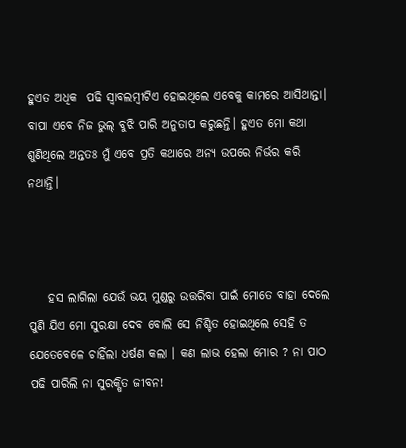ହୁଏତ ଅଧିକ  ପଢି ସ୍ୱାବଲମ୍ବୀଟିଏ ହୋଇଥିଲେ ଏବେକୁ କାମରେ ଆସିଥାନ୍ତା। ବାପା ଏବେ ନିଜ ଭୁଲ୍ ବୁଝି ପାରି ଅନୁତାପ କରୁଛନ୍ତି। ହୁଏତ ମୋ କଥା ଶୁଣିଥିଲେ ଅନ୍ତତଃ ମୁଁ ଏବେ ପ୍ରତି କଥାରେ ଅନ୍ୟ ଉପରେ ନିର୍ଭର କରି ନଥାନ୍ତି।



    ହସ ଲାଗିଲା ଯେଉଁ ଭୟ ମୁଣ୍ଡରୁ ଉତ୍ତରିବା ପାଇଁ ମୋତେ ବାହା ଦେଲେ ପୁଣି ଯିଏ ମୋ ସୁରକ୍ଷା ଦେବ ବୋଲି ସେ ନିଶ୍ଚିତ ହୋଇଥିଲେ ସେହି ତ ଯେତେବେଳେ ଚାହିଁଲା ଧର୍ଷଣ କଲା । କଣ ଲାଭ ହେଲା ମୋର ? ନା ପାଠ ପଢି ପାରିଲି ନା ସୁରକ୍ଷିତ ଜୀବନ!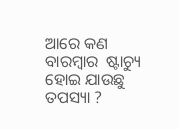ଆରେ କଣ ବାରମ୍ବାର  ଷ୍ଟାଚ୍ୟୁ ହୋଇ ଯାଉଛୁ  ତପସ୍ୟା ?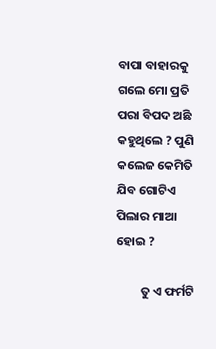ବାପା ବାହାରକୁ ଗଲେ ମୋ ପ୍ରତି ପରା ବିପଦ ଅଛି କହୁଥିଲେ ? ପୁଣି କଲେଜ କେମିତି ଯିବ ଗୋଟିଏ  ପିଲାର ମାଆ ହୋଇ ?

         ତୁ ଏ ଫର୍ମଟି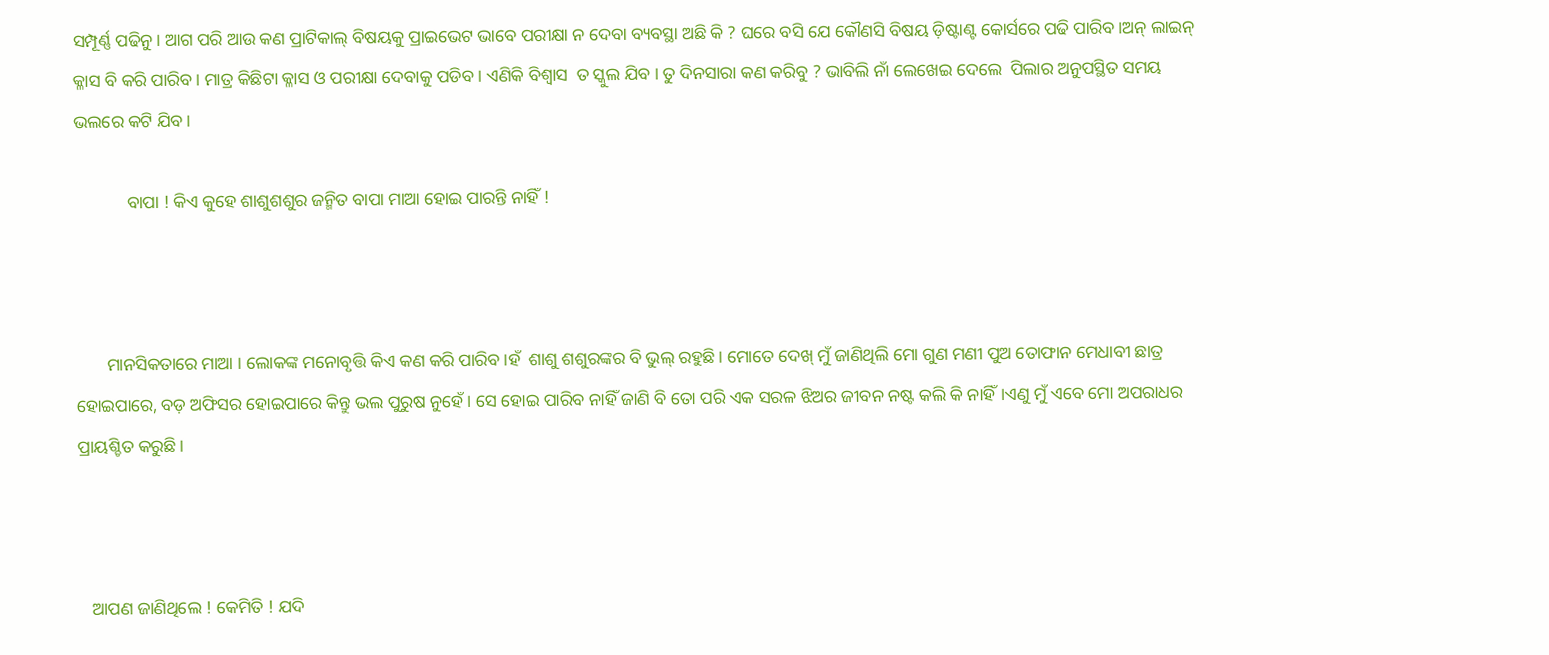ସମ୍ପୂର୍ଣ୍ଣ ପଢିନୁ। ଆଗ ପରି ଆଉ କଣ ପ୍ରାଟିକାଲ୍ ବିଷୟକୁ ପ୍ରାଇଭେଟ ଭାବେ ପରୀକ୍ଷା ନ ଦେବା ବ୍ୟବସ୍ଥା ଅଛି କି ? ଘରେ ବସି ଯେ କୌଣସି ବିଷୟ ଡ଼ିଷ୍ଟାଣ୍ଟ କୋର୍ସରେ ପଢି ପାରିବ।ଅନ୍ ଲାଇନ୍ କ୍ଳାସ ବି କରି ପାରିବ। ମାତ୍ର କିଛିଟା କ୍ଳାସ ଓ ପରୀକ୍ଷା ଦେବାକୁ ପଡିବ । ଏଣିକି ବିଶ୍ବାସ  ତ ସ୍କୁଲ ଯିବ । ତୁ ଦିନସାରା କଣ କରିବୁ ? ଭାବିଲି ନାଁ ଲେଖେଇ ଦେଲେ  ପିଲାର ଅନୁପସ୍ଥିତ ସମୟ ଭଲରେ କଟି ଯିବ।

            ବାପା ! କିଏ କୁହେ ଶାଶୁଶଶୁର ଜନ୍ମିତ ବାପା ମାଆ ହୋଇ ପାରନ୍ତି ନାହିଁ !



       ମାନସିକତାରେ ମାଆ । ଲୋକଙ୍କ ମନୋବୃତ୍ତି କିଏ କଣ କରି ପାରିବ।ହଁ  ଶାଶୁ ଶଶୁରଙ୍କର ବି ଭୁଲ୍ ରହୁଛି। ମୋତେ ଦେଖ୍ ମୁଁ ଜାଣିଥିଲି ମୋ ଗୁଣ ମଣୀ ପୁଅ ତୋଫାନ ମେଧାବୀ ଛାତ୍ର ହୋଇପାରେ, ବଡ଼ ଅଫିସର ହୋଇପାରେ କିନ୍ତୁ ଭଲ ପୁରୁଷ ନୁହେଁ । ସେ ହୋଇ ପାରିବ ନାହିଁ ଜାଣି ବି ତୋ ପରି ଏକ ସରଳ ଝିଅର ଜୀବନ ନଷ୍ଟ କଲି କି ନାହିଁ।ଏଣୁ ମୁଁ ଏବେ ମୋ ଅପରାଧର ପ୍ରାୟଶ୍ଚିତ କରୁଛି।



   ଆପଣ ଜାଣିଥିଲେ ! କେମିତି ! ଯଦି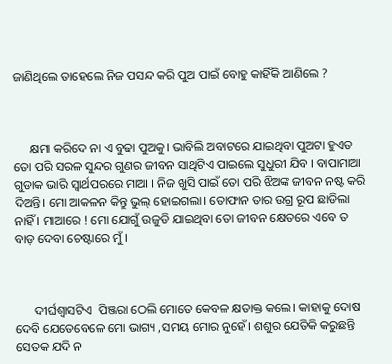ଜାଣିଥିଲେ ତାହେଲେ ନିଜ ପସନ୍ଦ କରି ପୁଅ ପାଇଁ ବୋହୁ କାହିଁକି ଆଣିଲେ ?



     କ୍ଷମା କରିଦେ ନା ଏ ବୁଢା ପୁଅକୁ। ଭାବିଲି ଅବାଟରେ ଯାଇଥିବା ପୁଅଟା ହୁଏତ ତୋ ପରି ସରଳ ସୁନ୍ଦର ଗୁଣର ଜୀବନ ସାଥିଟିଏ ପାଇଲେ ସୁଧୁରୀ ଯିବ । ବାପାମାଆ ଗୁଡାକ ଭାରି ସ୍ୱାର୍ଥପରରେ ମାଆ । ନିଜ ଖୁସି ପାଇଁ ତୋ ପରି ଝିଅଙ୍କ ଜୀବନ ନଷ୍ଟ କରି ଦିଅନ୍ତି। ମୋ ଆକଳନ କିନ୍ତୁ ଭୁଲ୍ ହୋଇଗଲା। ତୋଫାନ ତାର ଉଗ୍ର ରୂପ ଛାଡିଲା ନାହିଁ । ମାଆରେ ! ମୋ ଯୋଗୁଁ ଉଜୁଡି ଯାଇଥିବା ତୋ ଜୀବନ କ୍ଷେତରେ ଏବେ ତ ବାଡ଼ ଦେବା ଚେଷ୍ଟାରେ ମୁଁ ।



      ଦୀର୍ଘଶ୍ଵାସଟିଏ  ପିଞ୍ଜରା ଠେଲି ମୋତେ କେବଳ କ୍ଷତାକ୍ତ କଲେ। କାହାକୁ ଦୋଷ ଦେବି ଯେତେବେଳେ ମୋ ଭାଗ୍ୟ ,ସମୟ ମୋର ନୁହେଁ। ଶଶୁର ଯେତିକି କରୁଛନ୍ତି ସେତକ ଯଦି ନ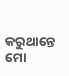କରୁଥାନ୍ତେ ମୋ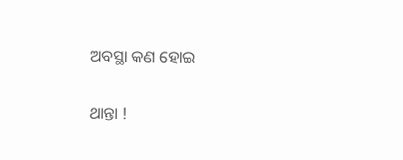ଅବସ୍ଥା କଣ ହୋଇ

ଥାନ୍ତା !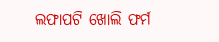ଲଫାପଟି ଖୋଲି ଫର୍ମ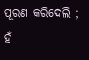ପୂରଣ କରିଦେଲି ; ହଁ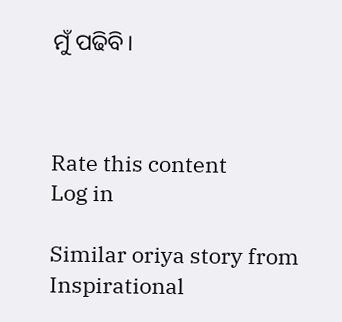ମୁଁ ପଢିବି।



Rate this content
Log in

Similar oriya story from Inspirational